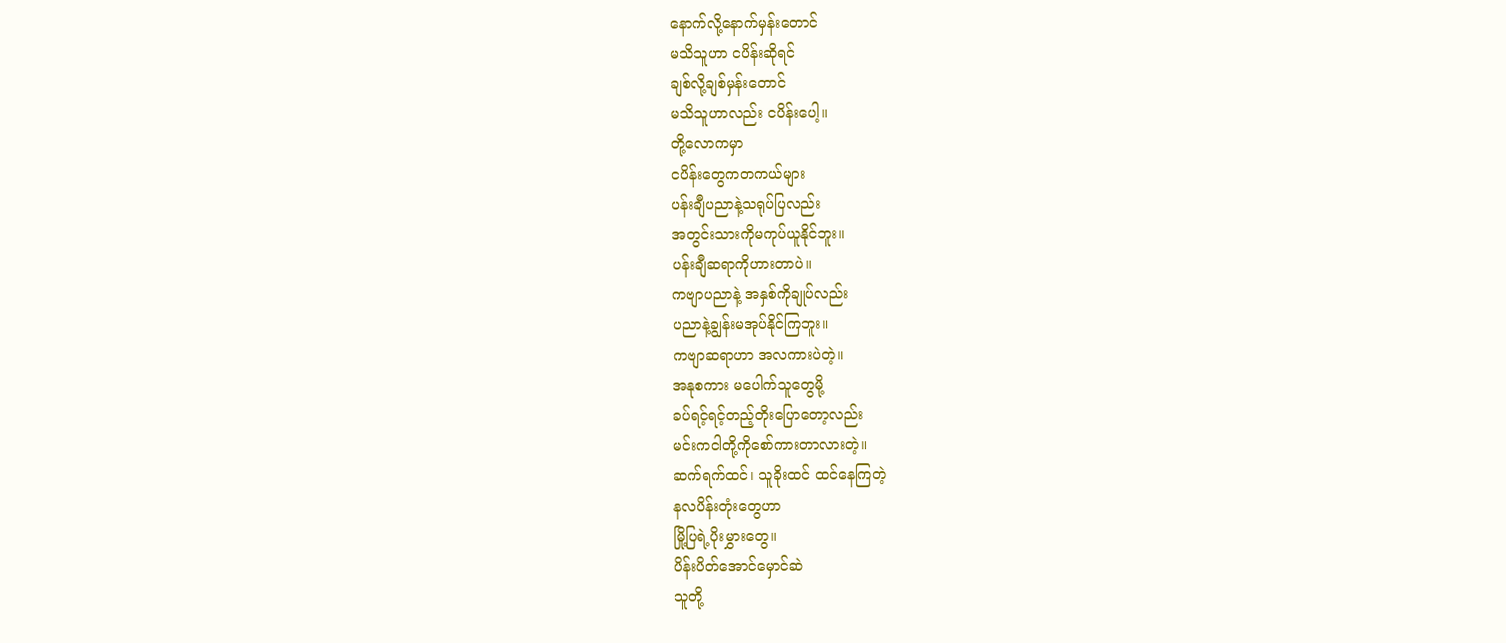နောက်လို့နောက်မှန်းတောင်
မသိသူဟာ ငပိန်းဆိုရင်
ချစ်လို့ချစ်မှန်းတောင်
မသိသူဟာလည်း ငပိန်းပေါ့။
တို့လောကမှာ
ငပိန်းတွေကတကယ်များ
ပန်းချီပညာနဲ့သရုပ်ပြလည်း
အတွင်းသားကိုမကုပ်ယူနိုင်ဘူး။
ပန်းချီဆရာကိုဟားတာပဲ။
ကဗျာပညာနဲ့ အနှစ်ကိုချုပ်လည်း
ပညာနဲ့ချွန်းမအုပ်နိုင်ကြဘူး။
ကဗျာဆရာဟာ အလကားပဲတဲ့။
အနုစကား မပေါက်သူတွေမို့
ခပ်ရင့်ရင့်တည့်တိုးပြောတော့လည်း
မင်းကငါတို့ကိုစော်ကားတာလားတဲ့။
ဆက်ရက်ထင်၊ သူခိုးထင် ထင်နေကြတဲ့
နလပိန်းတုံးတွေဟာ
မြို့ပြရဲ့ပိုးမွှားတွေ။
ပိန်းပိတ်အောင်မှောင်ဆဲ
သူတို့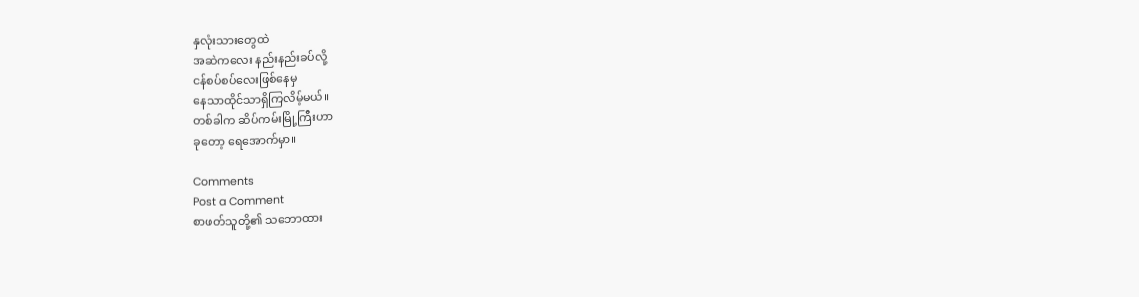နှလုံးသားတွေထဲ
အဆဲကလေး နည်းနည်းခပ်လို့
ငန်စပ်စပ်လေးဖြစ်နေမှ
နေသာထိုင်သာရှိကြလိမ့်မယ်။
တစ်ခါက ဆိပ်ကမ်းမြို့ကြီးဟာ
ခုတော့ ရေအောက်မှာ။

Comments
Post a Comment
စာဖတ်သူတို့၏ သဘောထား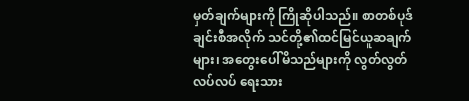မှတ်ချက်များကို ကြိုဆိုပါသည်။ စာတစ်ပုဒ်ချင်းစီအလိုက် သင်တို့၏ထင်မြင်ယူဆချက်များ၊ အတွေးပေါ်မိသည်များကို လွတ်လွတ်လပ်လပ် ရေးသား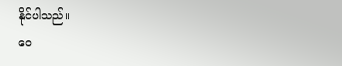နိုင်ပါသည်။
ဝေ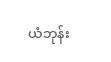ယံဘုန်း